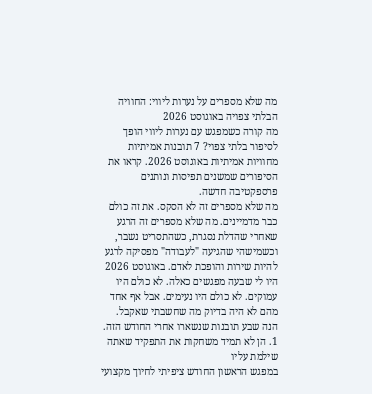מה שלא מספרים על נערות ליווי: החוויה הבלתי צפויה באוגוסט 2026
מה קורה כשמפגש עם נערות ליווי הופך לסיפור בלתי צפוי? 7 תובנות אמיתיות מחוויות אמיתיות באוגוסט 2026. קראו את הסיפורים שמשנים תפיסות ונותנים פרספקטיבה חדשה.
מה שלא מספרים זה לא הסקס. את זה כולם כבר מדמיינים. מה שלא מספרים זה הרגע שאחרי שהדלת נסגרת, כשהתסריט נשבר, וכשמישהי שהגיעה "לעבודה" מפסיקה לרגע להיות שירות והופכת לאדם. באוגוסט 2026 היו לי שבעה מפגשים כאלה. לא כולם היו עמוקים. לא כולם היו נעימים. אבל אף אחד מהם לא היה בדיוק מה שחשבתי שאקבל.
הנה שבע תובנות שנשארו אחרי החודש הזה.
1. הן לא תמיד משחקות את התפקיד שאתה שילמת עליו
במפגש הראשון החודש ציפיתי לחיוך מקצועי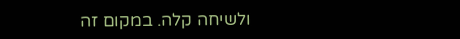ולשיחה קלה. במקום זה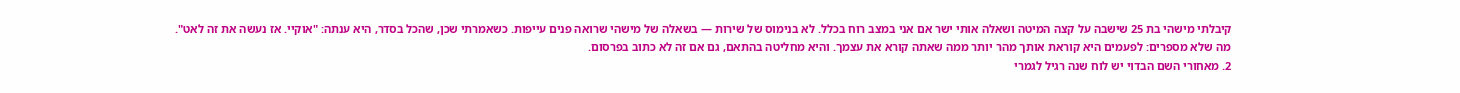קיבלתי מישהי בת 25 שישבה על קצה המיטה ושאלה אותי ישר אם אני במצב רוח בכלל. לא בנימוס של שירות — בשאלה של מישהי שרואה פנים עייפות. כשאמרתי שכן, שהכל בסדר, היא ענתה: "אוקיי. אז נעשה את זה לאט".
מה שלא מספרים: לפעמים היא קוראת אותך מהר יותר ממה שאתה קורא את עצמך. והיא מחליטה בהתאם, גם אם זה לא כתוב בפרסום.
2. מאחורי השם הבדוי יש לוח שנה רגיל לגמרי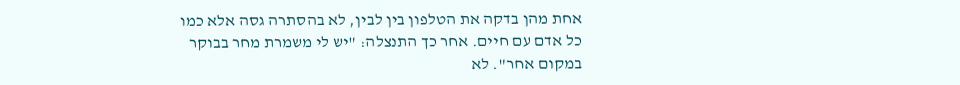אחת מהן בדקה את הטלפון בין לבין, לא בהסתרה גסה אלא כמו כל אדם עם חיים. אחר כך התנצלה: "יש לי משמרת מחר בבוקר במקום אחר". לא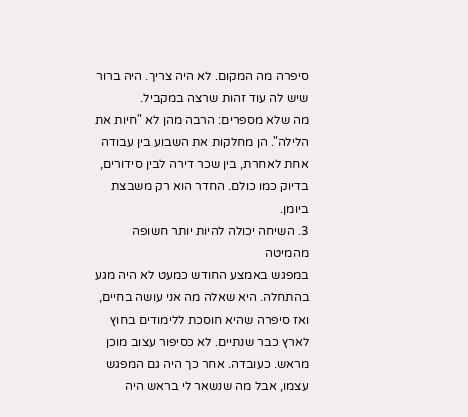סיפרה מה המקום. לא היה צריך. היה ברור שיש לה עוד זהות שרצה במקביל.
מה שלא מספרים: הרבה מהן לא "חיות את הלילה". הן מחלקות את השבוע בין עבודה אחת לאחרת, בין שכר דירה לבין סידורים, בדיוק כמו כולם. החדר הוא רק משבצת ביומן.
3. השיחה יכולה להיות יותר חשופה מהמיטה
במפגש באמצע החודש כמעט לא היה מגע בהתחלה. היא שאלה מה אני עושה בחיים, ואז סיפרה שהיא חוסכת ללימודים בחוץ לארץ כבר שנתיים. לא כסיפור עצוב מוכן מראש. כעובדה. אחר כך היה גם המפגש עצמו, אבל מה שנשאר לי בראש היה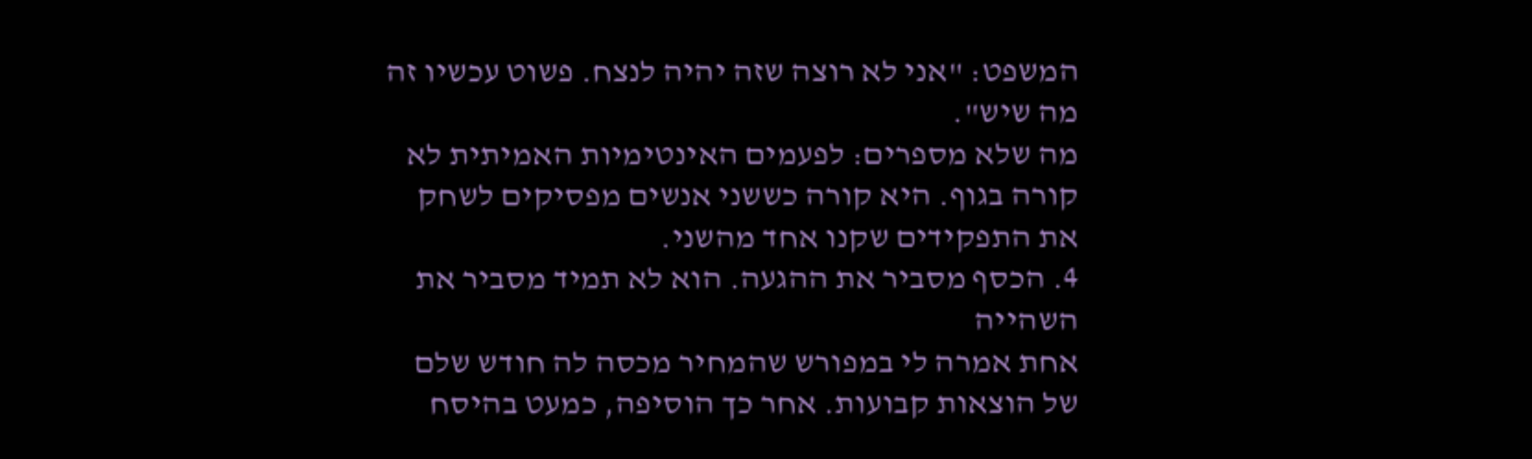המשפט: "אני לא רוצה שזה יהיה לנצח. פשוט עכשיו זה מה שיש".
מה שלא מספרים: לפעמים האינטימיות האמיתית לא קורה בגוף. היא קורה כששני אנשים מפסיקים לשחק את התפקידים שקנו אחד מהשני.
4. הכסף מסביר את ההגעה. הוא לא תמיד מסביר את השהייה
אחת אמרה לי במפורש שהמחיר מכסה לה חודש שלם של הוצאות קבועות. אחר כך הוסיפה, כמעט בהיסח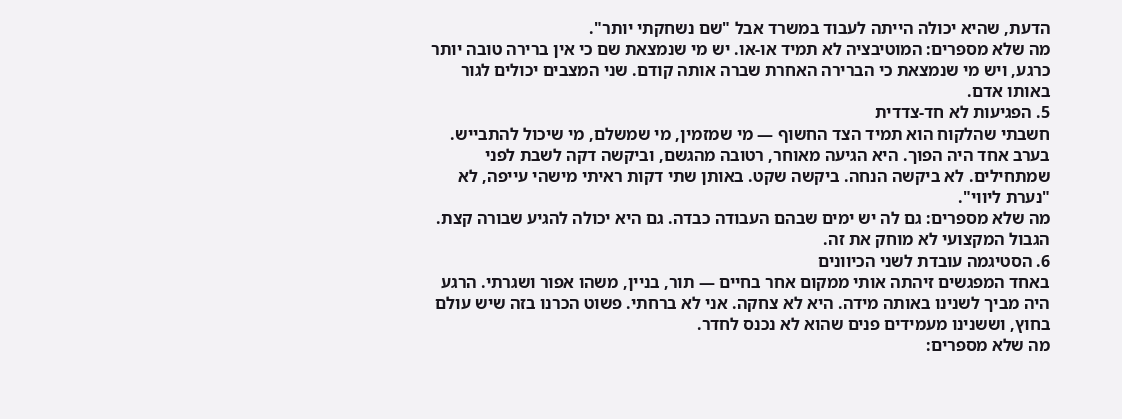הדעת, שהיא יכולה הייתה לעבוד במשרד אבל "שם נשחקתי יותר".
מה שלא מספרים: המוטיבציה לא תמיד או-או. יש מי שנמצאת שם כי אין ברירה טובה יותר כרגע, ויש מי שנמצאת כי הברירה האחרת שברה אותה קודם. שני המצבים יכולים לגור באותו אדם.
5. הפגיעות לא חד-צדדית
חשבתי שהלקוח הוא תמיד הצד החשוף — מי שמזמין, מי שמשלם, מי שיכול להתבייש. בערב אחד היה הפוך. היא הגיעה מאוחר, רטובה מהגשם, וביקשה דקה לשבת לפני שמתחילים. לא ביקשה הנחה. ביקשה שקט. באותן שתי דקות ראיתי מישהי עייפה, לא "נערת ליווי".
מה שלא מספרים: גם לה יש ימים שבהם העבודה כבדה. גם היא יכולה להגיע שבורה קצת. הגבול המקצועי לא מוחק את זה.
6. הסטיגמה עובדת לשני הכיוונים
באחד המפגשים זיהתה אותי ממקום אחר בחיים — תור, בניין, משהו אפור ושגרתי. הרגע היה מביך לשנינו באותה מידה. היא לא צחקה. אני לא ברחתי. פשוט הכרנו בזה שיש עולם בחוץ, וששנינו מעמידים פנים שהוא לא נכנס לחדר.
מה שלא מספרים: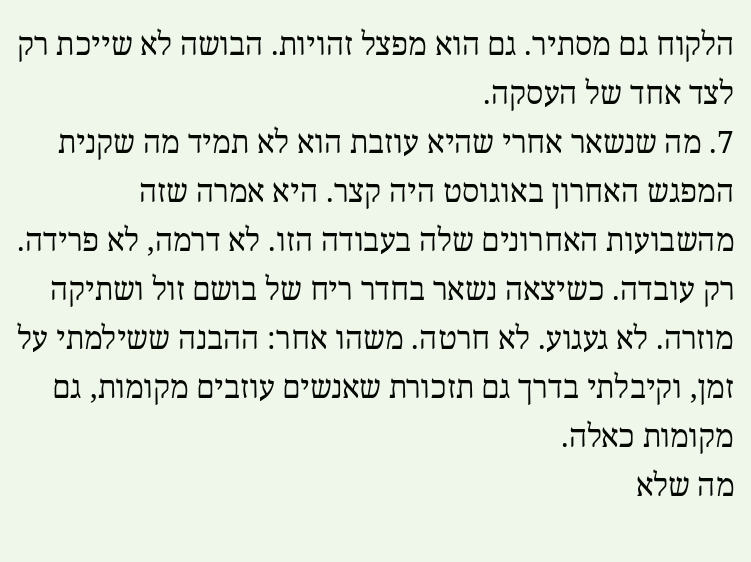הלקוח גם מסתיר. גם הוא מפצל זהויות. הבושה לא שייכת רק לצד אחד של העסקה.
7. מה שנשאר אחרי שהיא עוזבת הוא לא תמיד מה שקנית
המפגש האחרון באוגוסט היה קצר. היא אמרה שזה מהשבועות האחרונים שלה בעבודה הזו. לא דרמה, לא פרידה. רק עובדה. כשיצאה נשאר בחדר ריח של בושם זול ושתיקה מוזרה. לא געגוע. לא חרטה. משהו אחר: ההבנה ששילמתי על זמן, וקיבלתי בדרך גם תזכורת שאנשים עוזבים מקומות, גם מקומות כאלה.
מה שלא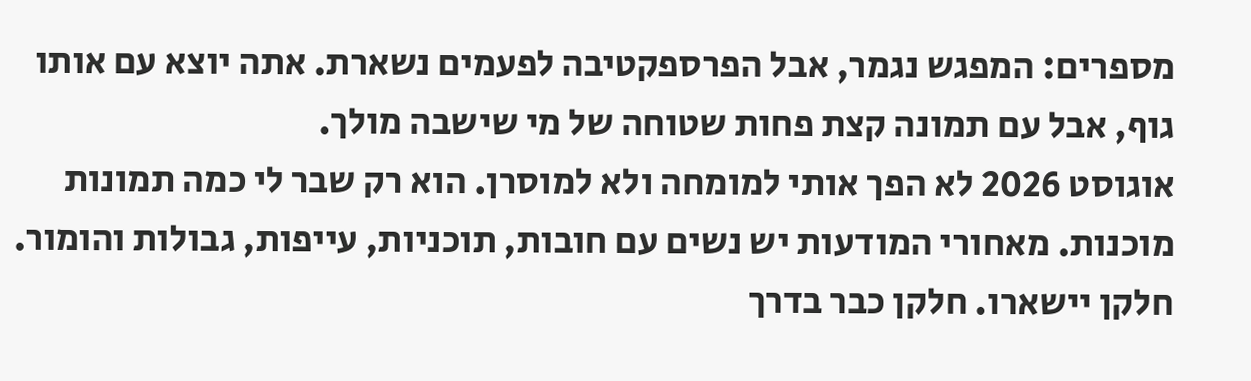מספרים: המפגש נגמר, אבל הפרספקטיבה לפעמים נשארת. אתה יוצא עם אותו גוף, אבל עם תמונה קצת פחות שטוחה של מי שישבה מולך.
אוגוסט 2026 לא הפך אותי למומחה ולא למוסרן. הוא רק שבר לי כמה תמונות מוכנות. מאחורי המודעות יש נשים עם חובות, תוכניות, עייפות, גבולות והומור. חלקן יישארו. חלקן כבר בדרך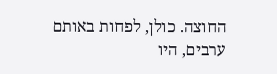החוצה. כולן, לפחות באותם ערבים, היו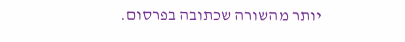יותר מהשורה שכתובה בפרסום.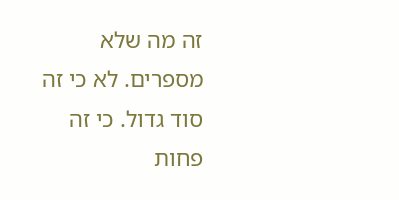זה מה שלא מספרים. לא כי זה סוד גדול. כי זה פחות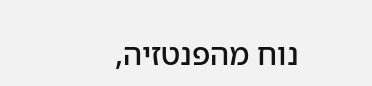נוח מהפנטזיה,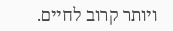ויותר קרוב לחיים.